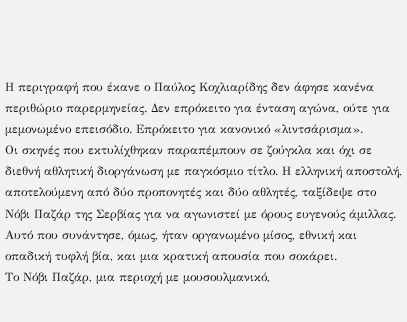Η περιγραφή που έκανε ο Παύλος Κοχλιαρίδης δεν άφησε κανένα περιθώριο παρερμηνείας. Δεν επρόκειτο για ένταση αγώνα, ούτε για μεμονωμένο επεισόδιο. Επρόκειτο για κανονικό «λιντσάρισμα».
Οι σκηνές που εκτυλίχθηκαν παραπέμπουν σε ζούγκλα και όχι σε διεθνή αθλητική διοργάνωση με παγκόσμιο τίτλο. Η ελληνική αποστολή, αποτελούμενη από δύο προπονητές και δύο αθλητές, ταξίδεψε στο Νόβι Παζάρ της Σερβίας για να αγωνιστεί με όρους ευγενούς άμιλλας. Αυτό που συνάντησε, όμως, ήταν οργανωμένο μίσος, εθνική και οπαδική τυφλή βία, και μια κρατική απουσία που σοκάρει.
Το Νόβι Παζάρ, μια περιοχή με μουσουλμανικό,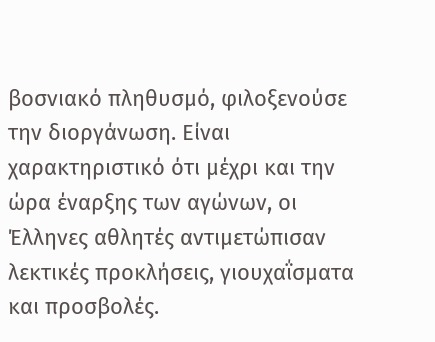βοσνιακό πληθυσμό, φιλοξενούσε την διοργάνωση. Είναι χαρακτηριστικό ότι μέχρι και την ώρα έναρξης των αγώνων, οι Έλληνες αθλητές αντιμετώπισαν λεκτικές προκλήσεις, γιουχαΐσματα και προσβολές.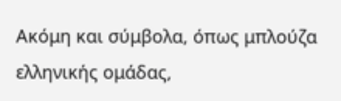Ακόμη και σύμβολα, όπως μπλούζα ελληνικής ομάδας,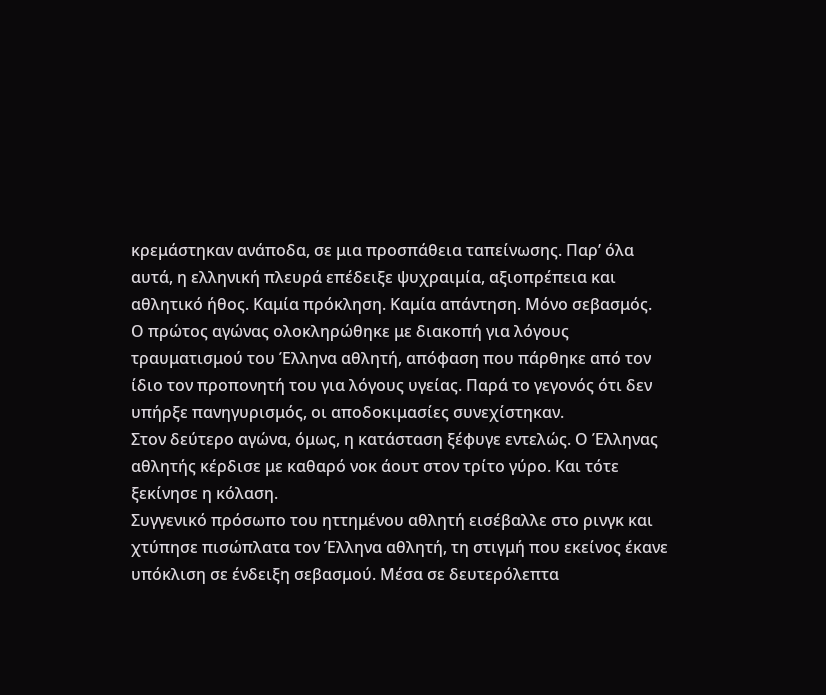κρεμάστηκαν ανάποδα, σε μια προσπάθεια ταπείνωσης. Παρ’ όλα αυτά, η ελληνική πλευρά επέδειξε ψυχραιμία, αξιοπρέπεια και αθλητικό ήθος. Καμία πρόκληση. Καμία απάντηση. Μόνο σεβασμός.
Ο πρώτος αγώνας ολοκληρώθηκε με διακοπή για λόγους τραυματισμού του Έλληνα αθλητή, απόφαση που πάρθηκε από τον ίδιο τον προπονητή του για λόγους υγείας. Παρά το γεγονός ότι δεν υπήρξε πανηγυρισμός, οι αποδοκιμασίες συνεχίστηκαν.
Στον δεύτερο αγώνα, όμως, η κατάσταση ξέφυγε εντελώς. Ο Έλληνας αθλητής κέρδισε με καθαρό νοκ άουτ στον τρίτο γύρο. Και τότε ξεκίνησε η κόλαση.
Συγγενικό πρόσωπο του ηττημένου αθλητή εισέβαλλε στο ρινγκ και χτύπησε πισώπλατα τον Έλληνα αθλητή, τη στιγμή που εκείνος έκανε υπόκλιση σε ένδειξη σεβασμού. Μέσα σε δευτερόλεπτα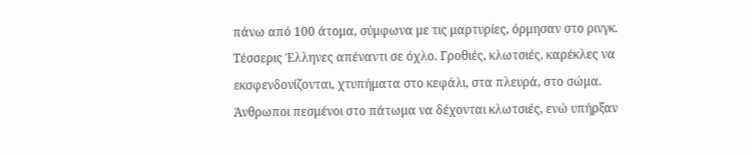πάνω από 100 άτομα, σύμφωνα με τις μαρτυρίες, όρμησαν στο ρινγκ. Τέσσερις Έλληνες απέναντι σε όχλο. Γροθιές, κλωτσιές, καρέκλες να εκσφενδονίζονται, χτυπήματα στο κεφάλι, στα πλευρά, στο σώμα. Άνθρωποι πεσμένοι στο πάτωμα να δέχονται κλωτσιές, ενώ υπήρξαν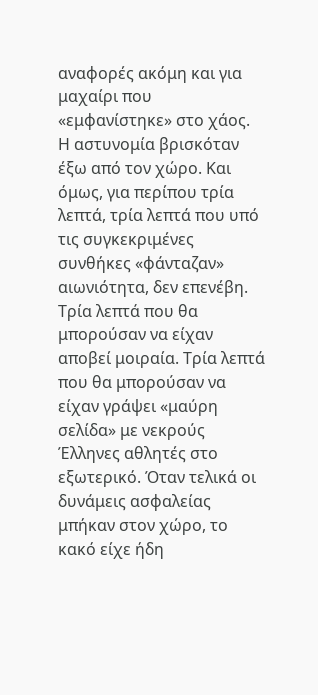αναφορές ακόμη και για μαχαίρι που «εμφανίστηκε» στο χάος.
Η αστυνομία βρισκόταν έξω από τον χώρο. Και όμως, για περίπου τρία λεπτά, τρία λεπτά που υπό τις συγκεκριμένες συνθήκες «φάνταζαν» αιωνιότητα, δεν επενέβη. Τρία λεπτά που θα μπορούσαν να είχαν αποβεί μοιραία. Τρία λεπτά που θα μπορούσαν να είχαν γράψει «μαύρη σελίδα» με νεκρούς Έλληνες αθλητές στο εξωτερικό. Όταν τελικά οι δυνάμεις ασφαλείας μπήκαν στον χώρο, το κακό είχε ήδη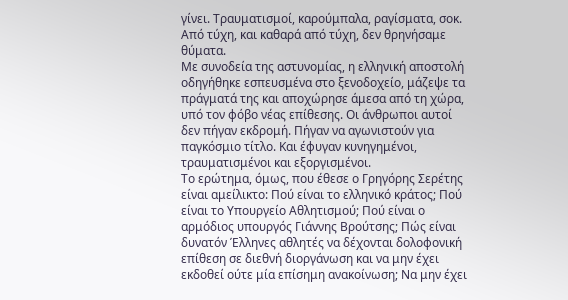γίνει. Τραυματισμοί, καρούμπαλα, ραγίσματα, σοκ. Από τύχη, και καθαρά από τύχη, δεν θρηνήσαμε θύματα.
Με συνοδεία της αστυνομίας, η ελληνική αποστολή οδηγήθηκε εσπευσμένα στο ξενοδοχείο, μάζεψε τα πράγματά της και αποχώρησε άμεσα από τη χώρα, υπό τον φόβο νέας επίθεσης. Οι άνθρωποι αυτοί δεν πήγαν εκδρομή. Πήγαν να αγωνιστούν για παγκόσμιο τίτλο. Και έφυγαν κυνηγημένοι, τραυματισμένοι και εξοργισμένοι.
Το ερώτημα, όμως, που έθεσε ο Γρηγόρης Σερέτης είναι αμείλικτο: Πού είναι το ελληνικό κράτος; Πού είναι το Υπουργείο Αθλητισμού; Πού είναι ο αρμόδιος υπουργός Γιάννης Βρούτσης; Πώς είναι δυνατόν Έλληνες αθλητές να δέχονται δολοφονική επίθεση σε διεθνή διοργάνωση και να μην έχει εκδοθεί ούτε μία επίσημη ανακοίνωση; Να μην έχει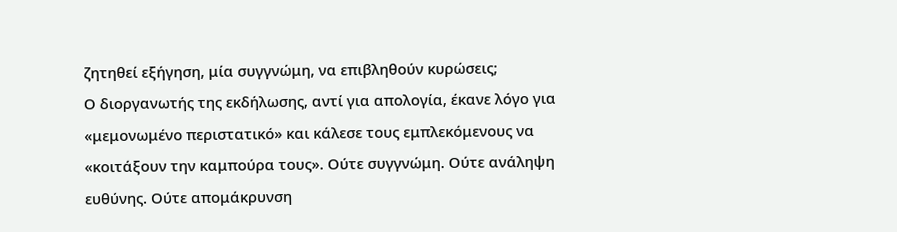ζητηθεί εξήγηση, μία συγγνώμη, να επιβληθούν κυρώσεις;
Ο διοργανωτής της εκδήλωσης, αντί για απολογία, έκανε λόγο για «μεμονωμένο περιστατικό» και κάλεσε τους εμπλεκόμενους να «κοιτάξουν την καμπούρα τους». Ούτε συγγνώμη. Ούτε ανάληψη ευθύνης. Ούτε απομάκρυνση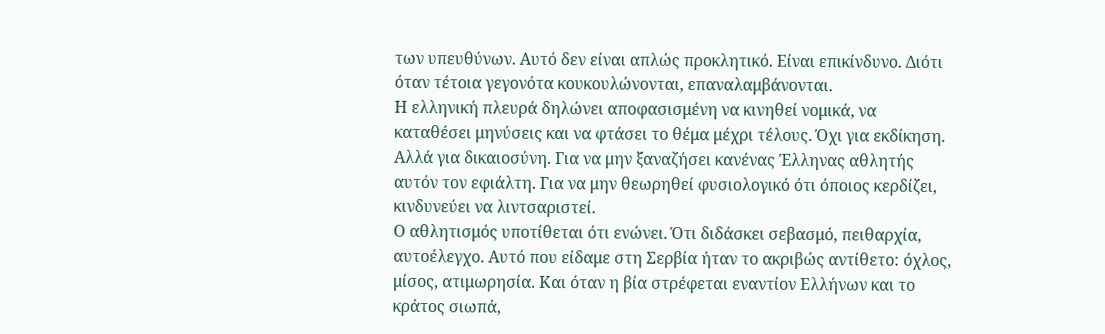των υπευθύνων. Αυτό δεν είναι απλώς προκλητικό. Είναι επικίνδυνο. Διότι όταν τέτοια γεγονότα κουκουλώνονται, επαναλαμβάνονται.
Η ελληνική πλευρά δηλώνει αποφασισμένη να κινηθεί νομικά, να καταθέσει μηνύσεις και να φτάσει το θέμα μέχρι τέλους. Όχι για εκδίκηση. Αλλά για δικαιοσύνη. Για να μην ξαναζήσει κανένας Έλληνας αθλητής αυτόν τον εφιάλτη. Για να μην θεωρηθεί φυσιολογικό ότι όποιος κερδίζει, κινδυνεύει να λιντσαριστεί.
Ο αθλητισμός υποτίθεται ότι ενώνει. Ότι διδάσκει σεβασμό, πειθαρχία, αυτοέλεγχο. Αυτό που είδαμε στη Σερβία ήταν το ακριβώς αντίθετο: όχλος, μίσος, ατιμωρησία. Και όταν η βία στρέφεται εναντίον Ελλήνων και το κράτος σιωπά,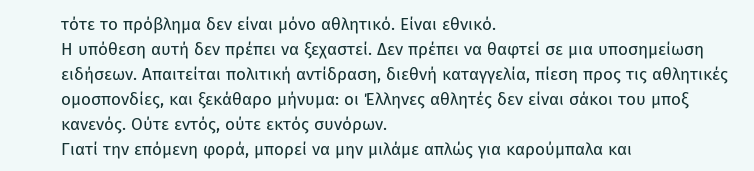τότε το πρόβλημα δεν είναι μόνο αθλητικό. Είναι εθνικό.
Η υπόθεση αυτή δεν πρέπει να ξεχαστεί. Δεν πρέπει να θαφτεί σε μια υποσημείωση ειδήσεων. Απαιτείται πολιτική αντίδραση, διεθνή καταγγελία, πίεση προς τις αθλητικές ομοσπονδίες, και ξεκάθαρο μήνυμα: οι Έλληνες αθλητές δεν είναι σάκοι του μποξ κανενός. Ούτε εντός, ούτε εκτός συνόρων.
Γιατί την επόμενη φορά, μπορεί να μην μιλάμε απλώς για καρούμπαλα και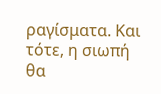ραγίσματα. Και τότε, η σιωπή θα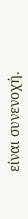είναι συνενοχή.